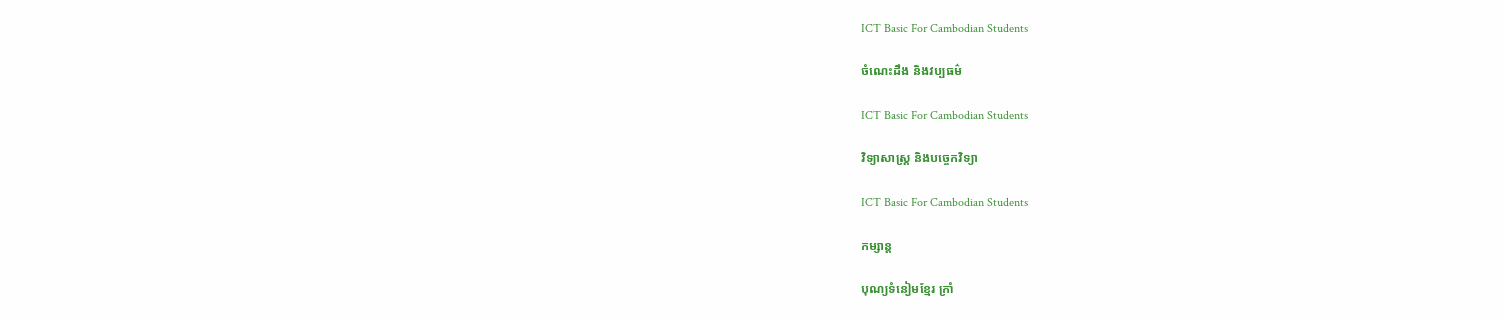ICT Basic For Cambodian Students

ចំណេះដឹង និងវប្បធម៌

ICT Basic For Cambodian Students

វិទ្យាសាស្ត្រ និងបច្ចេកវិទ្យា

ICT Basic For Cambodian Students

កម្សាន្ត

បុណ្យទំនៀមខ្មែរ ក្រាំ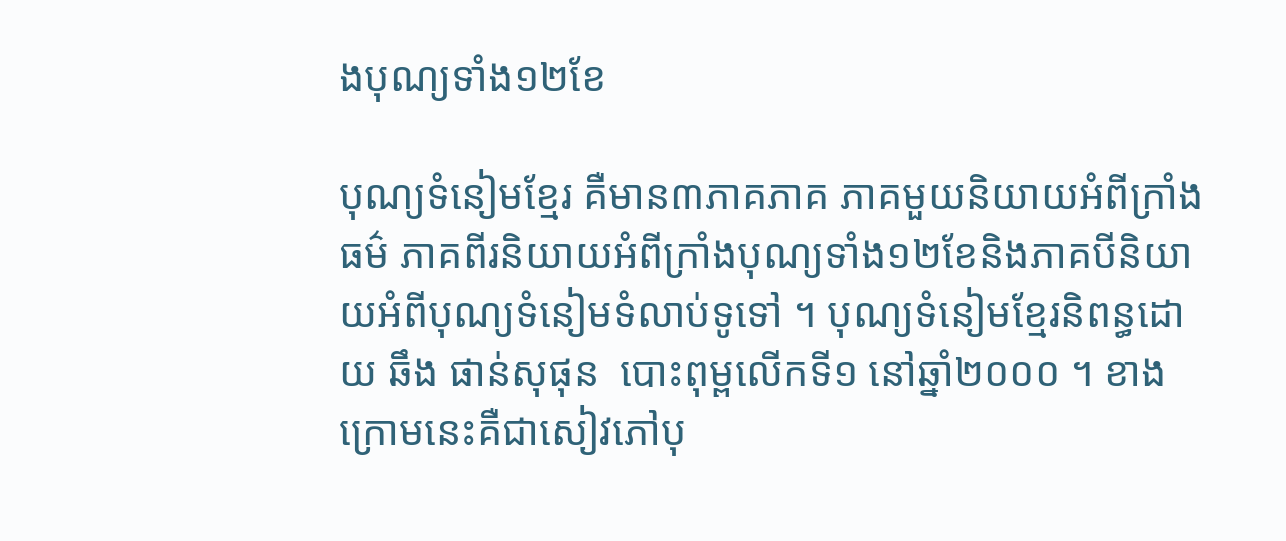ងបុណ្យទាំង១២ខែ

បុណ្យទំនៀមខ្មែរ គឺមាន៣ភាគភាគ ភាគមួយនិយាយអំពីក្រាំងធម៌ ភាគពីរនិយាយអំពីក្រាំងបុណ្យទាំង១២ខែនិងភាគបីនិយាយអំពីបុណ្យទំនៀមទំលាប់ទូទៅ ។ បុណ្យទំនៀមខ្មែរនិពន្ធដោយ ឆឹង ផាន់សុផុន  បោះពុម្ពលើកទី១ នៅឆ្នាំ២០០០ ។ ខាងក្រោមនេះគឺជាសៀវភៅបុ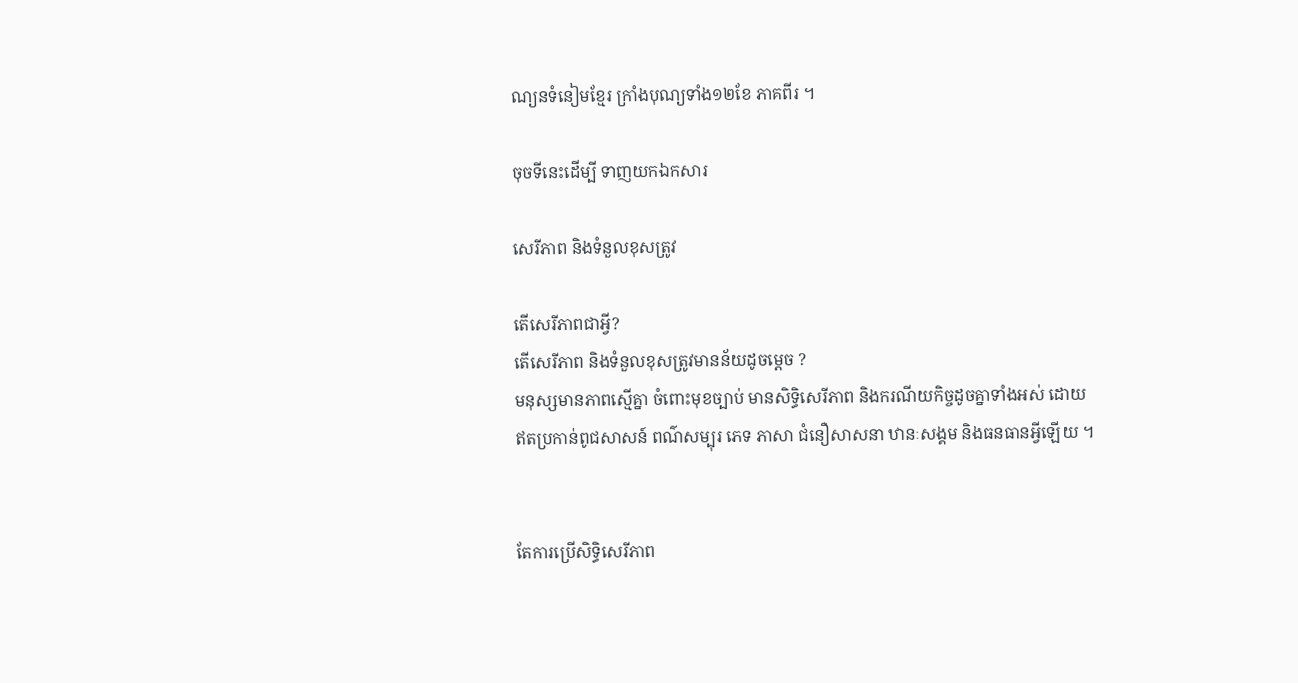ណ្យនទំនៀមខ្មែរ ក្រាំងបុណ្យទាំង១២ខែ ភាគពីរ ។

ចុចទីនេះដើម្បី ទាញយកឯកសារ

សេរីភាព និងទំនួលខុសត្រូវ

តើសេរីភាពជាអ្វី?
តើសេរីភាព និងទំនួលខុសត្រូវមានន័យដូចម្ដេច ?
មនុស្សមានភាពស្មើគ្នា ចំពោះមុខច្បាប់ មានសិទ្ធិសេរីភាព និងករណីយកិច្ចដូចគ្នាទាំងអស់ ដោយឥតប្រកាន់ពូជសាសន៍ ពណ៌សម្បុរ ភេទ ភាសា ជំនឿសាសនា ឋានៈសង្គម និងធនធានអ្វីឡើយ ។


តែការប្រើសិទ្ធិសេរីភាព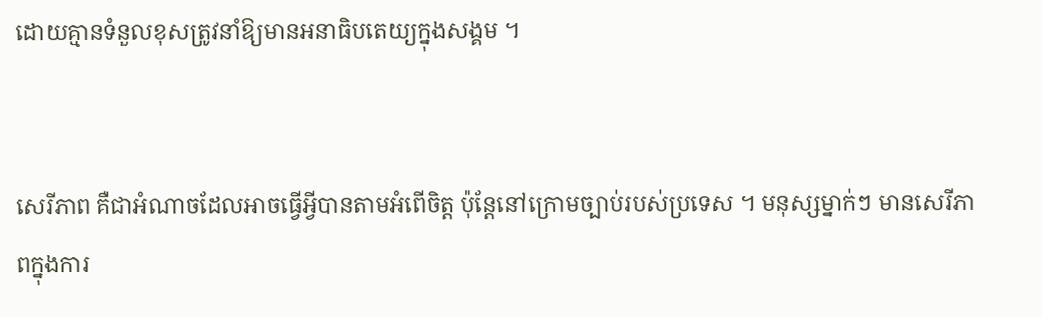ដោយគ្មានទំនួលខុសត្រូវនាំឱ្យមានអនាធិបតេយ្យក្នុងសង្គម ។


សេរីភាព គឺជាអំណាចដែលអាចធ្វើអ្វីបានតាមអំពើចិត្ត ប៉ុន្តែនៅក្រោមច្បាប់របស់ប្រទេស ។ មនុស្សម្នាក់ៗ មានសេរីភាពក្នុងការ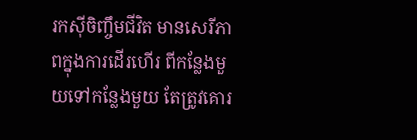រកស៊ីចិញ្ចឹមជីវិត មានសេរីភាពក្នុងការដើរហើរ ពីកន្លែងមួយទៅកន្លែងមួយ តែត្រូវគោរ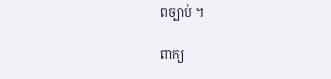ពច្បាប់ ។

ពាក្យ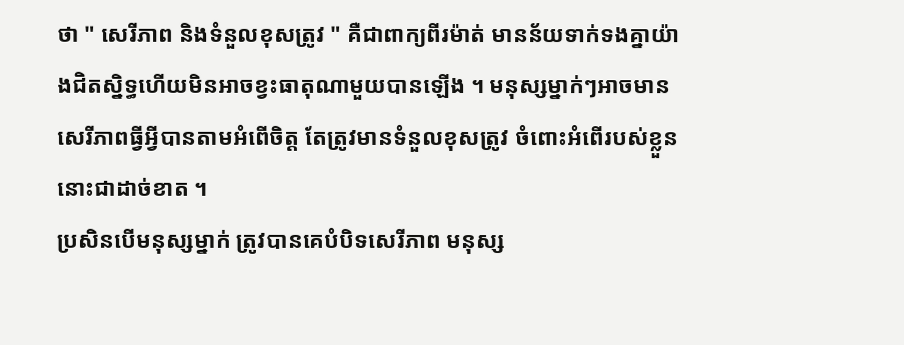ថា " សេរីភាព និងទំនួលខុសត្រូវ " គឺជាពាក្យពីរម៉ាត់ មានន័យទាក់ទងគ្នាយ៉ាងជិតស្និទ្ធហើយមិនអាចខ្វះធាតុណាមួយបានឡើង ។ មនុស្សម្នាក់ៗអាចមានសេរីភាពធ្វីអ្វីបានតាមអំពើចិត្ត តែត្រូវមានទំនួលខុសត្រូវ ចំពោះអំពើរបស់ខ្លួននោះជាដាច់ខាត ។
ប្រសិនបើមនុស្សម្នាក់ ត្រូវបានគេបំបិទសេរីភាព មនុស្ស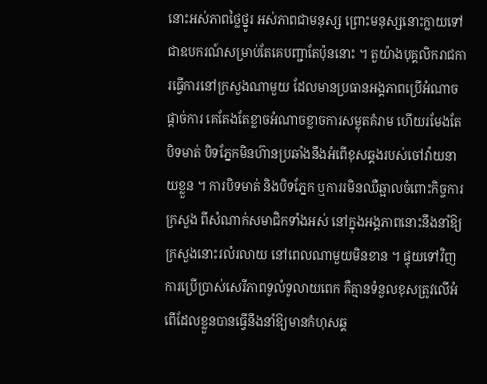នោះអស់ភាពថ្លៃថ្នូរ អស់ភាពជាមនុស្ស ព្រោះមនុស្សនោះក្លាយទៅជាឧបករណ៍សម្រាប់តែគេបញ្ជាតែប៉ុននោះ ។ តួយ៉ាងបុគ្គលិករាជការធ្វើការនៅក្រសួងណាមួយ ដែលមានប្រធានអង្គភាពប្រើអំណាចផ្ដាច់ការ គេតែងតែខ្លាចអំណាចខ្លាចការសម្លុតគំរាម ហើយរមែងតែបិទមាត់ បិទភ្នែកមិនហ៊ានប្រឆាំងនឹងអំពើខុសឆ្គងរបស់ចៅវ៉ាយនាយខ្លួន ។ ការបិទមាត់ និងបិទភ្នែក ឬការរមិនឈឺឆ្អាលចំពោះកិច្ចការក្រសួង ពីសំណាក់សមាជិកទាំងអស់ នៅក្នុងអង្គភាពនោះនឹងនាំឱ្យក្រសួងនោះរលំរលាយ នៅពេលណាមួយមិនខាន ។ ផ្ទុយទៅវិញ ការប្រើប្រាស់សេរីភាពទូលំទូលាយពេក គឺគ្មានទំនួលខុសត្រូវលើអំពើដែលខ្លួនបានធ្វើនឹងនាំឱ្យមានកំហុសឆ្គ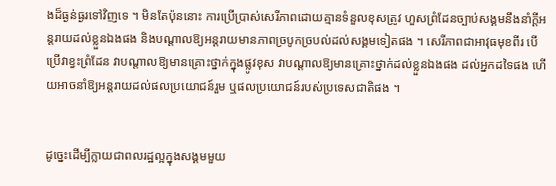ងដ៏ធ្ងន់ធ្ងរទៅវិញទេ ។ មិនតែប៉ុននោះ ការប្រើប្រាស់សេរីភាពដោយគ្មានទំនួលខុសត្រូវ ហួសព្រំដែនច្បាប់សង្គមនឹងនាំក្ដីអន្តរាយដល់ខ្លួនឯងផង និងបណ្ដាលឱ្យអន្តរាយមានភាពច្របូកច្របល់ដល់សង្គមទៀតផង ។ សេរីភាពជាអាវុធមុខពីរ បើប្រើវាខ្វះព្រំដែន វាបណ្ដាលឱ្យមានគ្រោះថ្នាក់ក្នុងផ្លូវខុស វាបណ្ដាលឱ្យមានគ្រោះថ្នាក់ដល់ខ្លួនឯងផង ដល់អ្នកដទៃផង ហើយអាចនាំឱ្យអន្តរាយដល់ផលប្រយោជន៍រួម ឬផលប្រយោជន៍របស់ប្រទេសជាតិផង ។


ដូច្នេះដើម្បីក្លាយជាពលរដ្ឋល្អក្នុងសង្គមមួយ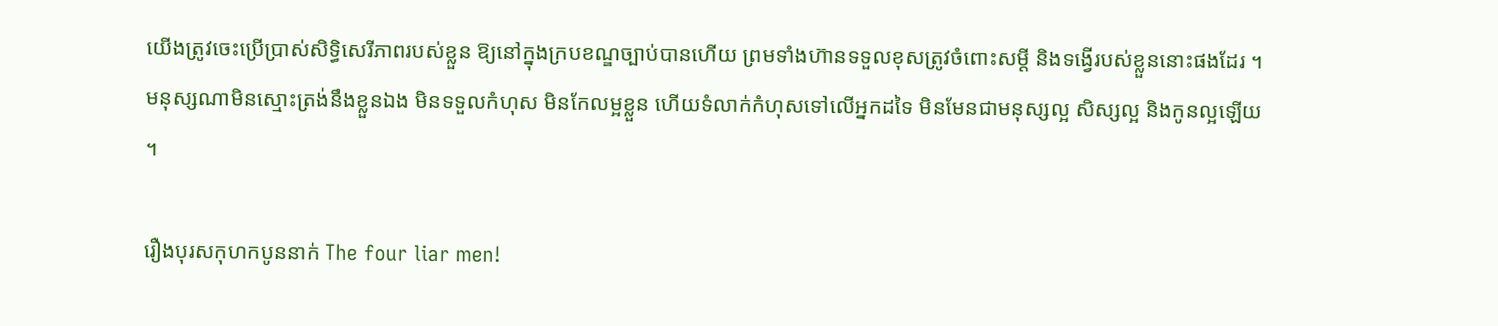យើងត្រូវចេះប្រើប្រាស់សិទ្ធិសេរីភាពរបស់ខ្លួន ឱ្យនៅក្នុងក្របខណ្ឌច្បាប់បានហើយ ព្រមទាំងហ៊ានទទួលខុសត្រូវចំពោះសម្ដី និងទង្វើរបស់ខ្លួននោះផងដែរ ។ មនុស្សណាមិនស្មោះត្រង់នឹងខ្លួនឯង មិនទទួលកំហុស មិនកែលម្អខ្លួន ហើយទំលាក់កំហុសទៅលើអ្នកដទៃ មិនមែនជាមនុស្សល្អ សិស្សល្អ និងកូនល្អឡើយ ។

រឿងបុរសកុហកបូននាក់ The four liar men!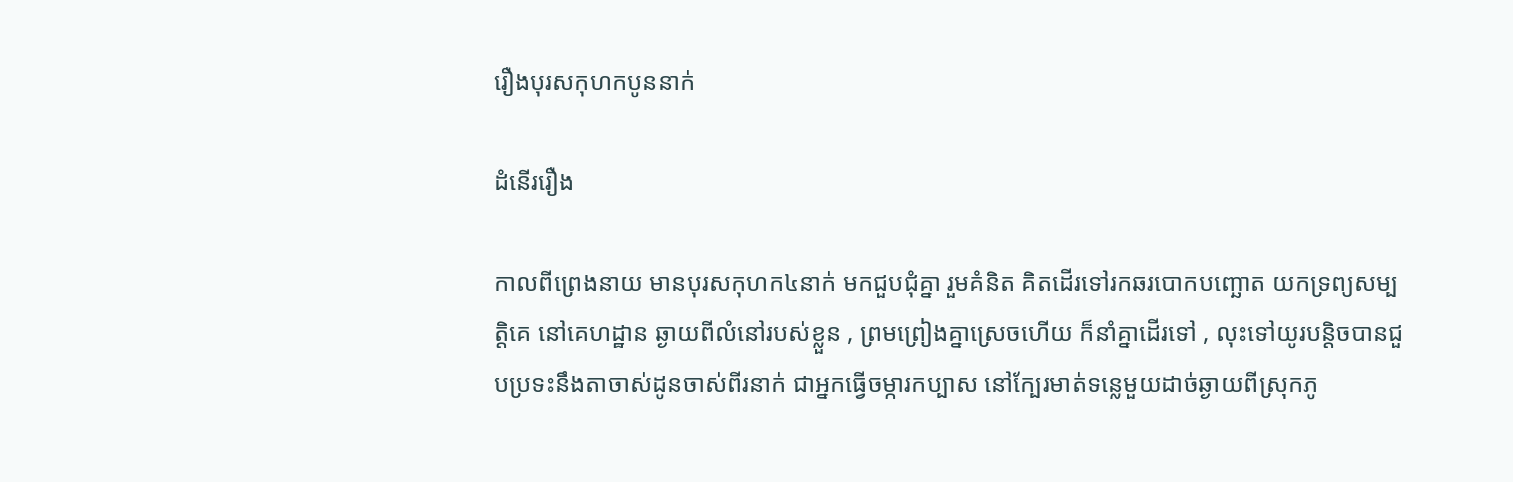រឿងបុរសកុហកបូននាក់

ដំនើររឿង

កាលពីព្រេងនាយ មានបុរសកុហក៤នាក់ មកជួបជុំគ្នា រួមគំនិត គិតដើរទៅរកឆរបោកបញ្ឆោត យកទ្រព្យសម្បត្តិគេ នៅគេហដ្ឋាន ឆ្ងាយពីលំនៅរបស់ខ្លួន , ព្រមព្រៀងគ្នាស្រេចហើយ ក៏នាំគ្នាដើរទៅ , លុះទៅយូរបន្តិចបានជួបប្រទះនឹងតាចាស់ដូនចាស់ពីរនាក់ ជាអ្នកធ្វើចម្ការកប្បាស នៅក្បែរមាត់ទន្លេមួយដាច់ឆ្ងាយពីស្រុកភូ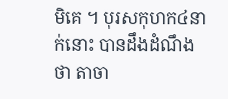មិគេ ។ បុរសកុហក៤នាក់នោះ បានដឹងដំណឹងថា តាចា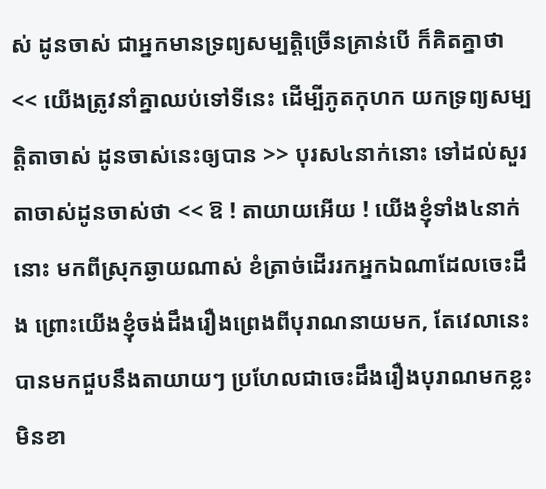ស់ ដូនចាស់ ជាអ្នកមានទ្រព្យសម្បត្តិច្រើនគ្រាន់បើ ក៏គិតគ្នាថា << យើងត្រូវនាំគ្នាឈប់ទៅទីនេះ ដើម្បីភូតកុហក យកទ្រព្យសម្បត្តិតាចាស់ ដូនចាស់នេះឲ្យបាន >> បុរស៤នាក់នោះ ទៅដល់សួរតាចាស់ដូនចាស់ថា << ឱ ! តាយាយអើយ ! យើងខ្ញុំទាំង៤នាក់នោះ មកពីស្រុកឆ្ងាយណាស់ ខំត្រាច់ដើររកអ្នកឯណាដែលចេះដឹង ព្រោះយើងខ្ញុំចង់ដឹងរឿងព្រេងពីបុរាណនាយមក, តែវេលានេះ បានមកជួបនឹងតាយាយៗ ប្រហែលជាចេះដឹងរឿងបុរាណមកខ្លះមិនខា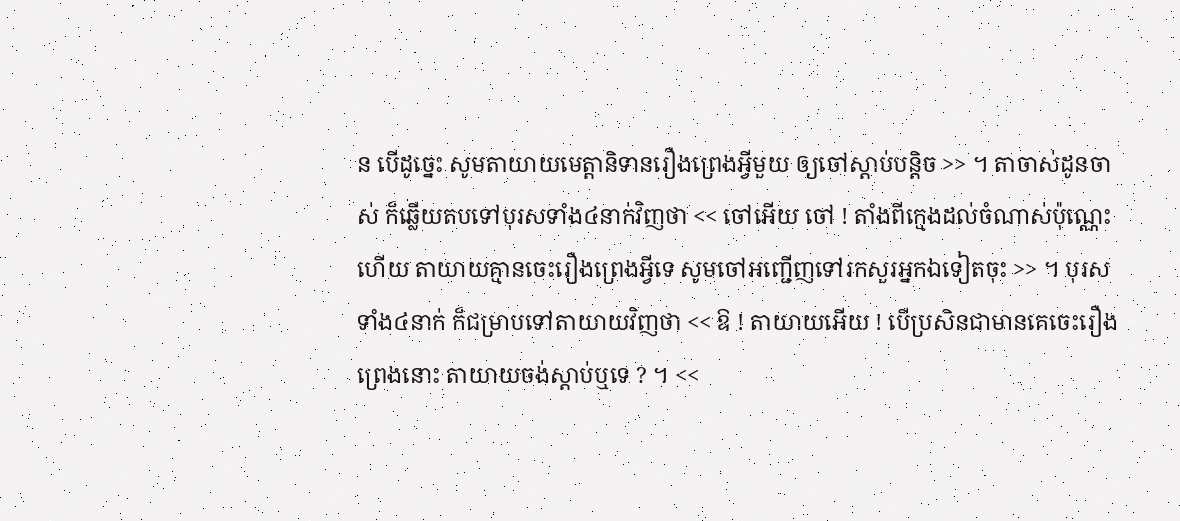ន បើដូច្នេះ សូមតាយាយមេត្តានិទានរឿងព្រេងអ្វីមួយ ឲ្យចៅស្ដាប់បន្តិច >> ។ តាចាស់ដូនចាស់ ក៏ឆ្លើយតបទៅបុរសទាំង៤នាក់វិញថា << ចៅអើយ ចៅ ! តាំងពីក្មេងដល់ចំណាស់ប៉ុណ្ណេះហើយ តាយាយគ្មានចេះរឿងព្រេងអ្វីទេ សូមចៅអញ្ជើញទៅរកសួរអ្នកឯទៀតចុះ >> ។ បុរសទាំង៤នាក់ ក៏ជម្រាបទៅតាយាយវិញថា << ឱ ! តាយាយអើយ ! បើប្រសិនជាមានគេចេះរឿងព្រេងនោះ តាយាយចង់ស្ដាប់ឬទេ ? ។ <<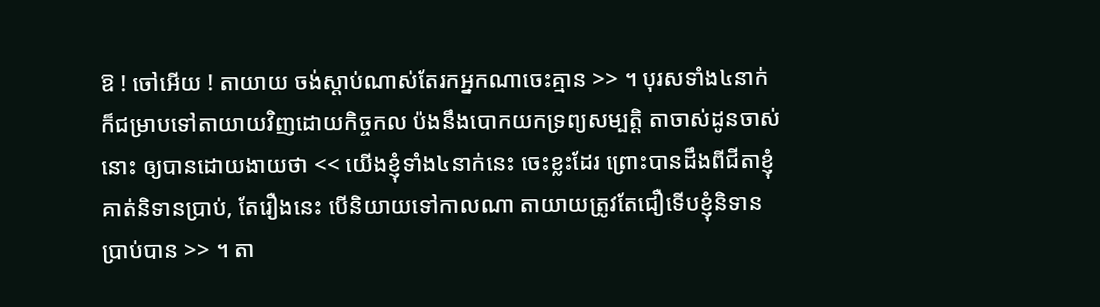ឱ ! ចៅអើយ ! តាយាយ ចង់ស្ដាប់ណាស់តែរកអ្នកណាចេះគ្មាន >> ។ បុរសទាំង៤នាក់ ក៏ជម្រាបទៅតាយាយវិញដោយកិច្ចកល ប៉ងនឹងបោកយកទ្រព្យសម្បត្តិ តាចាស់ដូនចាស់នោះ ឲ្យបានដោយងាយថា << យើងខ្ញុំទាំង៤នាក់នេះ ចេះខ្លះដែរ ព្រោះបានដឹងពីជីតាខ្ញុំ គាត់និទានប្រាប់, តែរឿងនេះ បើនិយាយទៅកាលណា តាយាយត្រូវតែជឿទើបខ្ញុំនិទានប្រាប់បាន >> ។ តា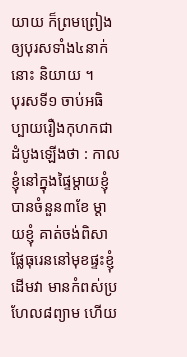យាយ ក៏ព្រមព្រៀងឲ្យបុរសទាំង៤នាក់នោះ និយាយ ។
បុរសទី១ ចាប់អធិប្បាយរឿងកុហកជាដំបូងឡើងថា : កាលខ្ញុំនៅក្នុងផ្ទៃម្ដាយខ្ញុំបានចំនួន៣ខែ ម្ដាយខ្ញុំ គាត់ចង់ពិសាផ្លែធុរេននៅមុខផ្ទះខ្ញុំ ដើមវា មានកំពស់ប្រហែល៨ព្យាម ហើយ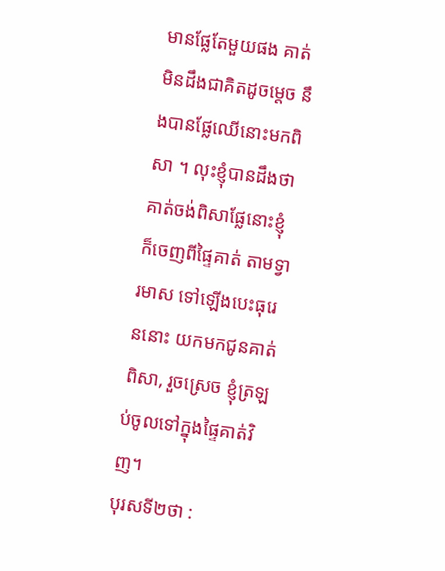មានផ្លែតែមួយផង គាត់មិនដឹងជាគិតដូចម្ដេច នឹងបានផ្លែឈើនោះមកពិសា ។ លុះខ្ញុំបានដឹងថា គាត់ចង់ពិសាផ្លែនោះខ្ញុំក៏ចេញពីផ្ទៃគាត់ តាមទ្វារមាស ទៅឡើងបេះធុរេននោះ យកមកជូនគាត់ពិសា, រួចស្រេច ខ្ញុំត្រឡប់ចូលទៅក្នុងផ្ទៃគាត់វិញ។
បុរសទី២ថា :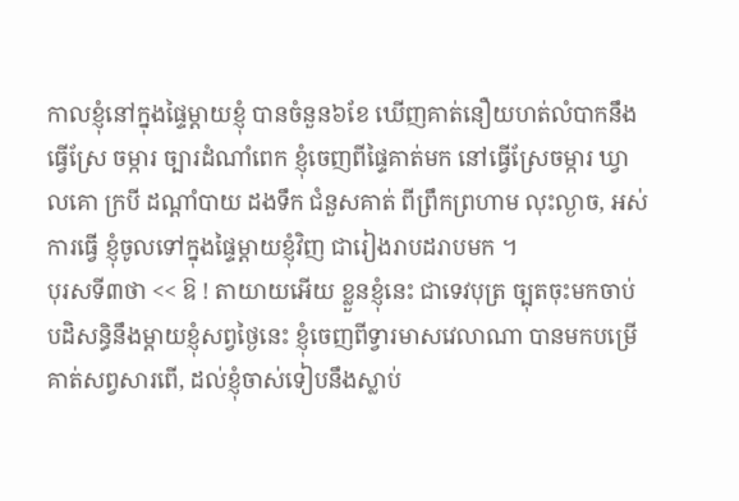កាលខ្ញុំនៅក្នុងផ្ទៃម្ដាយខ្ញុំ បានចំនួន៦ខែ ឃើញគាត់នឿយហត់លំបាកនឹងធ្វើស្រែ ចម្ការ ច្បារដំណាំពេក ខ្ញុំចេញពីផ្ទៃគាត់មក នៅធ្វើស្រែចម្ការ ឃ្វាលគោ ក្របី ដណ្ដាំបាយ ដងទឹក ជំនួសគាត់ ពីព្រឹកព្រហាម លុះល្ងាច, អស់ការធ្វើ ខ្ញុំចូលទៅក្នុងផ្ទៃម្ដាយខ្ញុំវិញ ជារៀងរាបដរាបមក ។
បុរសទី៣ថា << ឱ ! តាយាយអើយ ខ្លួនខ្ញុំនេះ ជាទេវបុត្រ ច្បុតចុះមកចាប់បដិសន្ធិនឹងម្ដាយខ្ញុំសព្វថ្ងៃនេះ ខ្ញុំចេញពីទ្វារមាសវេលាណា បានមកបម្រើគាត់សព្វសារពើ, ដល់ខ្ញុំចាស់ទៀបនឹងស្លាប់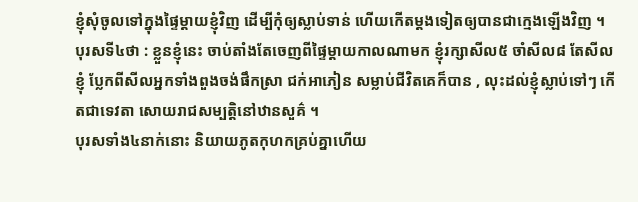ខ្ញុំសុំចូលទៅក្នុងផ្ទៃម្ដាយខ្ញុំវិញ ដើម្បីកុំឲ្យស្លាប់ទាន់ ហើយកើតម្ដងទៀតឲ្យបានជាក្មេងឡើងវិញ ។
បុរសទី៤ថា : ខ្លួនខ្ញុំនេះ ចាប់តាំងតែចេញពីផ្ទៃម្ដាយកាលណាមក ខ្ញុំរក្សាសីល៥ ចាំសីល៨ តែសីលខ្ញុំ ប្លែកពីសីលអ្នកទាំងពួងចង់ផឹកស្រា ជក់អាភៀន សម្លាប់ជីវិតគេក៏បាន , លុះដល់ខ្ញុំស្លាប់ទៅៗ កើតជាទេវតា សោយរាជសម្បត្តិនៅឋានសួគ៌ ។
បុរសទាំង៤នាក់នោះ និយាយភូតកុហកគ្រប់គ្នាហើយ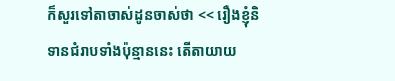ក៏សួរទៅតាចាស់ដូនចាស់ថា << រឿងខ្ញុំនិទានជំរាបទាំងប៉ុន្មាននេះ តើតាយាយ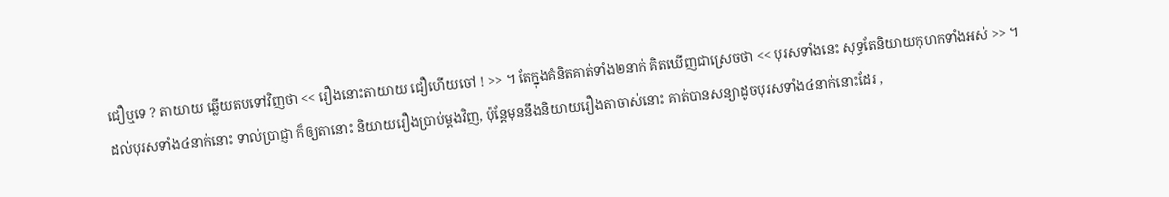ជឿឬទេ ? តាយាយ ឆ្លើយតបទៅវិញថា << រឿងនោះតាយាយ ជឿហើយចៅ ! >> ។ តែក្នុងគំនិតគាត់ទាំង២នាក់ គិតឃើញជាស្រេចថា << បុរសទាំងនេះ សុទ្ធតែនិយាយកុហកទាំងអស់ >> ។
ដល់បុរសទាំង៤នាក់នោះ ទាល់ប្រាជ្ញា ក៏ឲ្យតានោះ និយាយរឿងប្រាប់ម្ដងវិញ, ប៉ុន្តែមុននឹងនិយាយរឿងតាចាស់នោះ គាត់បានសន្យាដូចបុរសទាំង៤នាក់នោះដែរ ,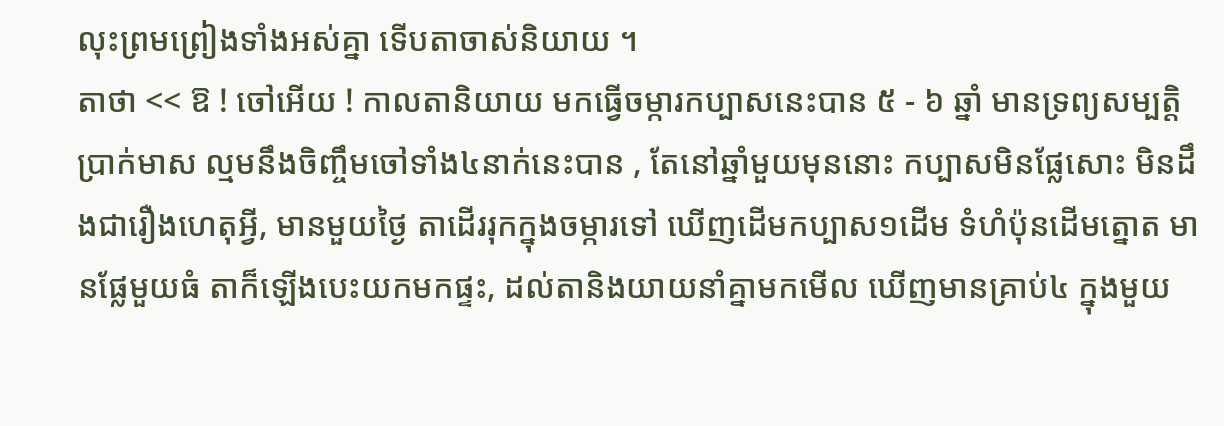លុះព្រមព្រៀងទាំងអស់គ្នា ទើបតាចាស់និយាយ ។
តាថា << ឱ ! ចៅអើយ ! កាលតានិយាយ មកធ្វើចម្ការកប្បាសនេះបាន ៥ - ៦ ឆ្នាំ មានទ្រព្យសម្បត្តិប្រាក់មាស ល្មមនឹងចិញ្ចឹមចៅទាំង៤នាក់នេះបាន , តែនៅឆ្នាំមួយមុននោះ កប្បាសមិនផ្លែសោះ មិនដឹងជារឿងហេតុអ្វី, មានមួយថ្ងៃ តាដើររុកក្នុងចម្ការទៅ ឃើញដើមកប្បាស១ដើម ទំហំប៉ុនដើមត្នោត មានផ្លែមួយធំ តាក៏ឡើងបេះយកមកផ្ទះ, ដល់តានិងយាយនាំគ្នាមកមើល ឃើញមានគ្រាប់៤ ក្នុងមួយ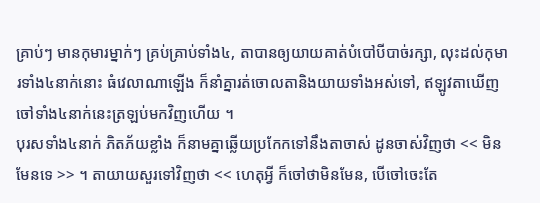គ្រាប់ៗ មានកុមារម្នាក់ៗ គ្រប់គ្រាប់ទាំង៤, តាបានឲ្យយាយគាត់បំបៅបីបាច់រក្សា, លុះដល់កុមារទាំង៤នាក់នោះ ធំវេលាណាឡើង ក៏នាំគ្នារត់ចោលតានិងយាយទាំងអស់ទៅ, ឥឡូវតាឃើញចៅទាំង៤នាក់នេះត្រឡប់មកវិញហើយ ។
បុរសទាំង៤នាក់ ភិតភ័យខ្លាំង ក៏នាមគ្នាឆ្លើយប្រកែកទៅនឹងតាចាស់ ដូនចាស់វិញថា << មិនមែនទេ >> ។ តាយាយសួរទៅវិញថា << ហេតុអ្វី ក៏ចៅថាមិនមែន, បើចៅចេះតែ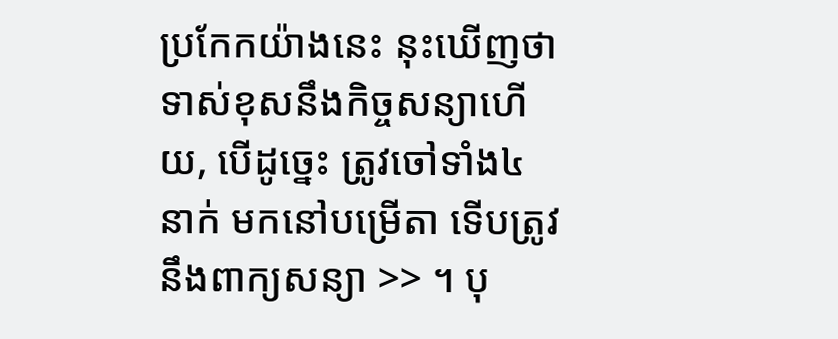ប្រកែកយ៉ាងនេះ នុះឃើញថាទាស់ខុសនឹងកិច្ចសន្យាហើយ, បើដូច្នេះ ត្រូវចៅទាំង៤នាក់ មកនៅបម្រើតា ទើបត្រូវនឹងពាក្យសន្យា >> ។ បុ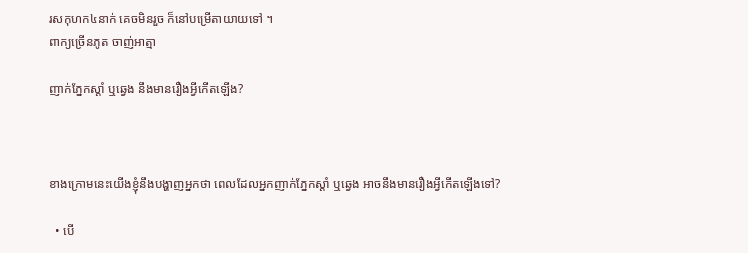រសកុហក៤នាក់ គេចមិនរួច ក៏នៅបម្រើតាយាយទៅ ។
ពាក្យច្រើនភូត ចាញ់អាត្មា

ញាក់ភ្នែកស្តាំ ឬឆ្វេង នឹងមានរឿងអ្វីកើតឡើង?



ខាងក្រោមនេះយើងខ្ញុំនឹងបង្ហាញអ្នកថា ពេលដែលអ្នកញាក់ភ្នែកស្តាំ ឬឆ្វេង អាចនឹងមានរឿងអ្វីកើតឡើងទៅ?

  • បើ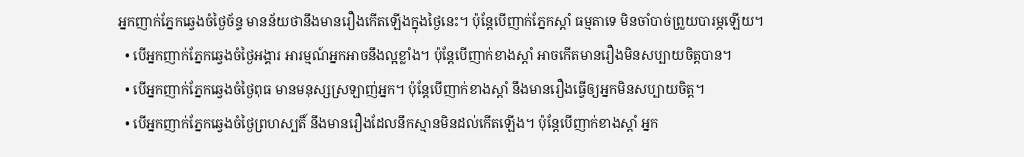អ្នកញាក់ភ្នែកឆ្វេងចំថ្ងៃច័ន្ទ មានន័យថានឹងមានរឿងកើតឡើងក្នុងថ្ងៃនេះ។ ប៉ុន្តែបើញាក់ភ្នែកស្តាំ ធម្មតាទេ មិនចាំបាច់ព្រួយបារម្ភឡើយ។
  • បើអ្នកញាក់ភ្នែកឆ្វេងចំថ្ងៃអង្គារ អារម្មណ៍អ្នកអាចនឹងល្អខ្លាំង។ ប៉ុន្តែបើញាក់ខាងស្តាំ អាចកើតមានរឿងមិនសប្បាយចិត្តបាន។
  • បើអ្នកញាក់ភ្នែកឆ្វេងចំថ្ងៃពុធ មានមនុស្សស្រឡាញ់អ្នក។ ប៉ុន្តែបើញាក់ខាងស្តាំ នឹងមានរឿងធ្វើឲ្យអ្នកមិនសប្បាយចិត្ត។
  • បើអ្នកញាក់ភ្នែកឆ្វេងចំថ្ងៃព្រហស្បតិ៍ នឹងមានរឿងដែលនឹកស្មានមិនដល់កើតឡើង។ ប៉ុន្តែបើញាក់ខាងស្តាំ អ្នក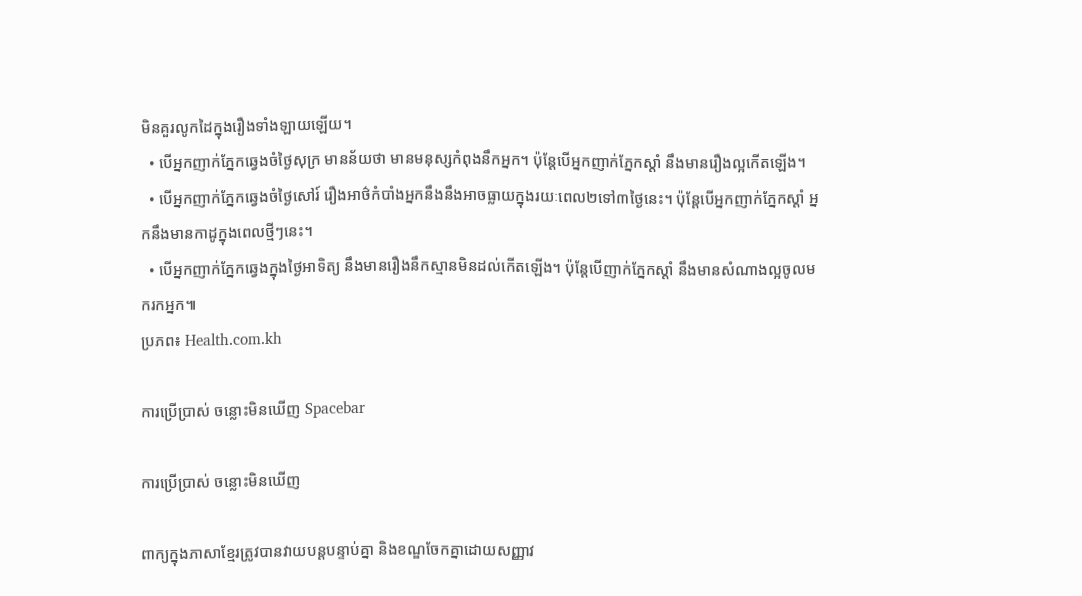មិនគួរលូកដៃក្នុងរឿងទាំងឡាយឡើយ។
  • បើអ្នកញាក់ភ្នែកឆ្វេងចំថ្ងៃសុក្រ មានន័យថា មានមនុស្សកំពុងនឹកអ្នក។ ប៉ុន្តែបើអ្នកញាក់ភ្នែកស្តាំ នឹងមានរឿងល្អកើតឡើង។
  • បើអ្នកញាក់ភ្នែកឆ្វេងចំថ្ងៃសៅរ៍ រឿងអាថ៌កំបាំងអ្នកនឹងនឹងអាចធ្លាយក្នុងរយៈពេល២ទៅ៣ថ្ងៃនេះ។ ប៉ុន្តែបើអ្នកញាក់ភ្នែកស្តាំ អ្នកនឹងមានកាដូក្នុងពេលថ្មីៗនេះ។
  • បើអ្នកញាក់ភ្នែកឆ្វេងក្នុងថ្ងៃអាទិត្យ នឹងមានរឿងនឹកស្មានមិនដល់កើតឡើង។ ប៉ុន្តែបើញាក់ភ្នែកស្តាំ នឹងមានសំណាងល្អចូលមករកអ្នក៕
ប្រភព៖ Health.com.kh

ការប្រើប្រាស់ ចន្លោះមិនឃើញ Spacebar

ការប្រើប្រាស់ ចន្លោះមិនឃើញ

ពាក្យក្នុងភាសាខ្មែរត្រូវបានវាយបន្តបន្ទាប់គ្នា និងខណ្ឌចែកគ្នាដោយសញ្ញាវ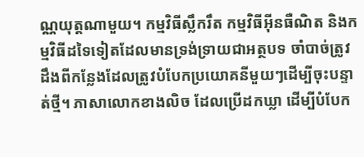ណ្ណយុត្តណាមួយ។ កម្មវិធីស្លឹករឹត កម្មវិធីអ៊ីនធឺណិត និងកម្មវិធីដទៃទៀតដែលមានទ្រង់ទ្រាយជាអត្ថបទ ចាំបាច់ត្រូវដឹងពីកន្លែងដែលត្រូវបំបែកប្រយោគនីមួយៗដើម្បីចុះបន្ទាត់ថ្មី។ ភាសាលោកខាងលិច ដែលប្រើដកឃ្លា ដើម្បីបំបែក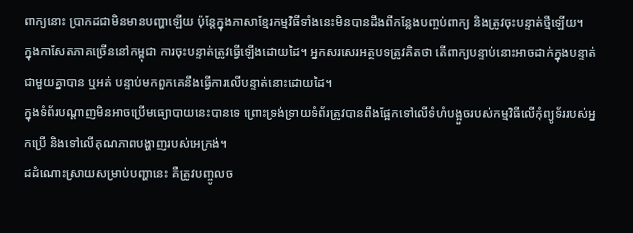ពាក្យនោះ ប្រាកដជាមិនមានបញ្ហាឡើយ ប៉ុន្តែក្នុងភាសាខ្មែរកម្មវិធីទាំងនេះមិនបានដឹងពីកន្លែងបញ្ចប់ពាក្យ និងត្រូវចុះបន្ទាត់ថ្មីឡើយ។
ក្នុងកាសែតភាគច្រើននៅកម្ពុជា ការចុះបន្ទាត់ត្រូវធ្វើឡើងដោយដៃ។ អ្នកសរសេរអត្ថបទត្រូវគិតថា តើពាក្យបន្ទាប់នោះអាចដាក់ក្នុងបន្ទាត់ជាមួយគ្នាបាន ឬអត់ បន្ទាប់មកពួកគេនឹងធ្វើការលើបន្ទាត់នោះដោយដៃ។
ក្នុងទំព័របណ្ដាញមិនអាចប្រើមធ្យោបាយនេះបានទេ ព្រោះទ្រង់ទ្រាយទំព័រត្រូវបានពឹងផ្អែកទៅលើទំហំបង្អួចរបស់កម្មវិធីលើកុំព្យូទ័ររបស់អ្នកប្រើ និងទៅលើគុណភាពបង្ហាញរបស់អេក្រង់។
ដដំណោះស្រាយសម្រាប់បញ្ហានេះ គឺត្រូវបញ្ចូលច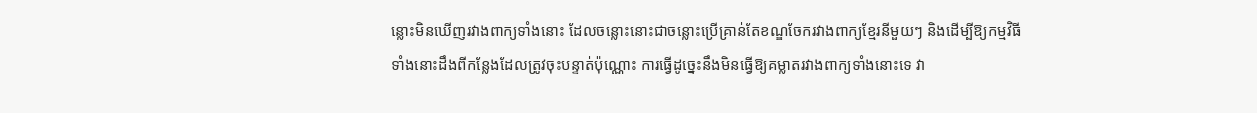ន្លោះមិនឃើញរវាងពាក្យទាំងនោះ ដែលចន្លោះនោះជាចន្លោះប្រើគ្រាន់តែខណ្ឌចែករវាងពាក្យខ្មែរនីមួយៗ និងដើម្បីឱ្យកម្មវិធីទាំងនោះដឹងពីកន្លែងដែលត្រូវចុះបន្ទាត់ប៉ុណ្ណោះ ការធ្វើដូច្នេះនឹងមិនធ្វើឱ្យគម្លាតរវាងពាក្យទាំងនោះទេ វា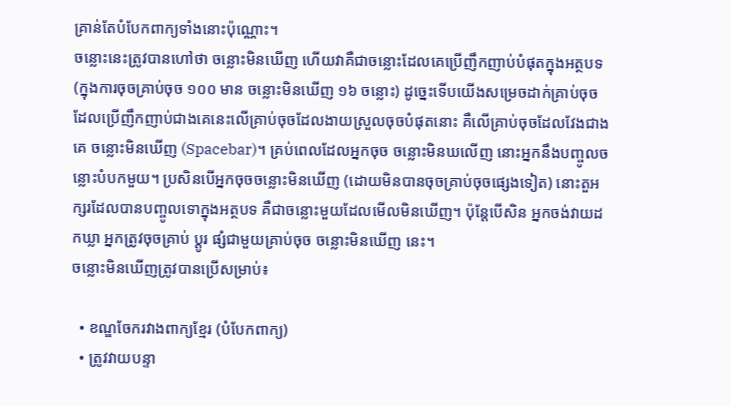គ្រាន់តែបំបែកពាក្យទាំងនោះប៉ុណ្ណោះ។
ចន្លោះនេះត្រូវបានហៅថា ចន្លោះមិនឃើញ ហើយវាគឺជាចន្លោះដែលគេប្រើញឹកញាប់បំផុតក្នុងអត្ថបទ (ក្នុងការចុចគ្រាប់ចុច ១០០ មាន ចន្លោះមិនឃើញ ១៦ ចន្លោះ) ដូច្នេះទើបយើងសម្រេចដាក់គ្រាប់ចុចដែលប្រើញឹកញាប់ជាងគេនេះលើគ្រាប់ចុចដែលងាយស្រួលចុចបំផុតនោះ គឺលើគ្រាប់ចុចដែលវែងជាងគេ ចន្លោះមិនឃើញ (Spacebar)។ គ្រប់ពេលដែលអ្នកចុច ចន្លោះមិនឃលើញ នោះអ្នកនឹងបញ្ចូលចន្លោះបំបកមួយ។ ប្រសិនបើអ្នកចុចចន្លោះមិនឃើញ (ដោយមិនបានចុចគ្រាប់ចុចផ្សេងទៀត) នោះតួអក្សរដែលបានបញ្ចូលទោក្នុងអត្ថបទ គឺជាចន្លោះមួយដែលមើលមិនឃើញ។ ប៉ុន្តែបើសិន អ្នកចង់វាយដកឃ្លា អ្នកត្រូវចុចគ្រាប់ ប្ដូរ ផ្សំជាមួយគ្រាប់ចុច ចន្លោះមិនឃើញ នេះ។
ចន្លោះមិនឃើញត្រូវបានប្រើសម្រាប់៖

  • ខណ្ឌចែករវាងពាក្យខ្មែរ (បំបែកពាក្យ)
  • ត្រូវវាយបន្ទា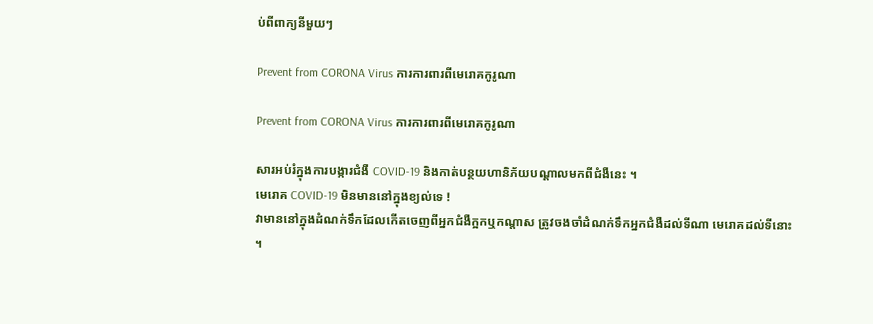ប់ពីពាក្យនីមួយៗ

Prevent from CORONA Virus ការការពារពីមេរោគកូរូណា

Prevent from CORONA Virus ការការពារពីមេរោគកូរូណា

សារអប់រំក្នុងការបង្ការជំងឺ COVID-19 និងកាត់បន្ថយហានិភ័យបណ្តាលមកពីជំងឺនេះ ។
មេរោគ COVID-19 មិនមាននៅក្នុងខ្យល់ទេ !
វាមាននៅក្នុងដំណក់ទឹកដែលកេីតចេញពីអ្នកជំងឺក្អកឬកណ្តាស ត្រូវចងចាំដំណក់ទឹកអ្នកជំងឺដល់ទីណា មេរោគដល់ទីនោះ ។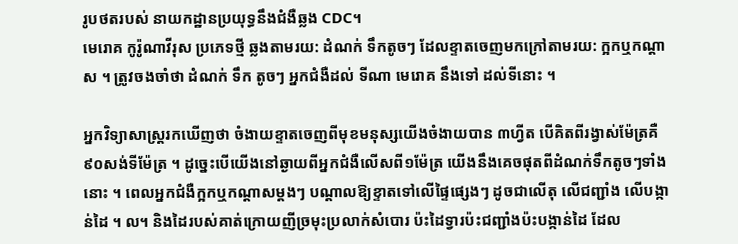រូបថតរបស់ នាយកដ្ឋានប្រយុទ្ធនឹងជំងឺឆ្លង CDC។
មេរោគ កូរ៉ូណាវីរុស ប្រភេទថ្មី ឆ្លងតាមរយ: ដំណក់ ទឹកតូចៗ ដែលខ្ទាតចេញមកក្រៅតាមរយ: ក្អកឬកណ្តាស ។ ត្រូវចងចាំថា ដំណក់ ទឹក តូចៗ អ្នកជំងឺដល់ ទីណា មេរោគ នឹងទៅ ដល់ទីនោះ ។

អ្នកវិទ្យាសាស្រ្តរកឃេីញថា ចំងាយខ្ទាតចេញពីមុខមនុស្សយេីងចំងាយបាន ៣ហ្វីត បេីគិតពីរង្វាស់ម៉ែត្រគឺ ៩០សង់ទីម៉ែត្រ ។ ដូច្នេះបេីយេីងនៅឆ្ងាយពីអ្នកជំងឺលេីសពី១ម៉ែត្រ យេីងនឹងគេចផុតពីដំណក់ទឹកតូចៗទាំងនោះ ។ ពេលអ្នកជំងឺក្អកឬកណ្តាសម្តងៗ បណ្តាលឱ្យខ្ទាតទៅលេីផ្ទៃផ្សេងៗ ដូចជាលេីតុ លេីជញ្ជាំង លេីបង្កាន់ដៃ ។ ល។ និងដៃរបស់គាត់ក្រោយញីច្រមុះប្រលាក់សំបោរ ប៉ះដៃទ្វារប៉ះជញ្ជាំងប៉ះបង្កាន់ដៃ ដែល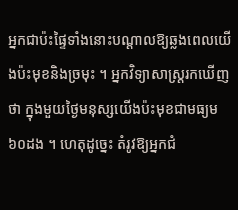អ្នកជាប៉ះផ្ទៃទាំងនោះបណ្តាលឱ្យឆ្លងពេលយេីងប៉ះមុខនិងច្រមុះ ។ អ្នកវិទ្យាសាស្រ្តរកឃេីញថា ក្នុងមួយថ្ងៃមនុស្សយេីងប៉ះមុខជាមធ្យម ៦០ដង ។ ហេតុដូច្នេះ តំរូវឱ្យអ្នកជំ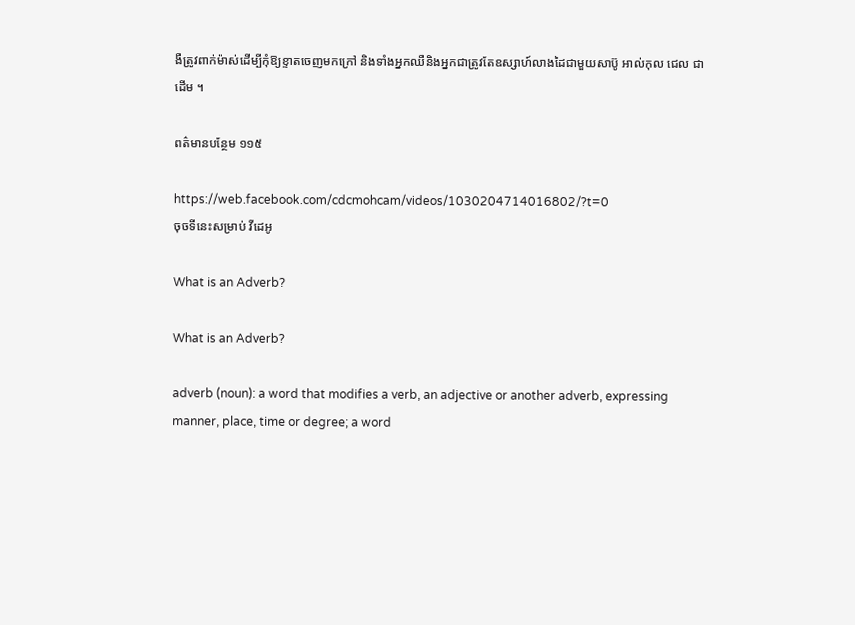ងឺត្រូវពាក់ម៉ាស់ដេីម្បីកុំឱ្យខ្ទាតចេញមកក្រៅ និងទាំងអ្នកឈឺនិងអ្នកជាត្រូវតែឧស្សាហ៍លាងដៃជាមួយសាប៊ូ អាល់កុល ជេល ជាដេីម ។

ពត៌មានបន្ថែម ១១៥

https://web.facebook.com/cdcmohcam/videos/1030204714016802/?t=0
ចុចទីនេះសម្រាប់ វីដេអូ

What is an Adverb?

What is an Adverb?

adverb (noun): a word that modifies a verb, an adjective or another adverb, expressing manner, place, time or degree; a word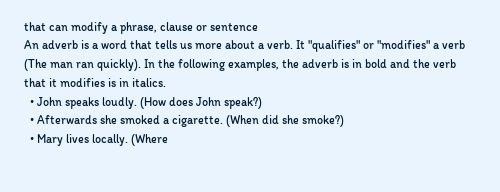that can modify a phrase, clause or sentence
An adverb is a word that tells us more about a verb. It "qualifies" or "modifies" a verb (The man ran quickly). In the following examples, the adverb is in bold and the verb that it modifies is in italics.
  • John speaks loudly. (How does John speak?)
  • Afterwards she smoked a cigarette. (When did she smoke?)
  • Mary lives locally. (Where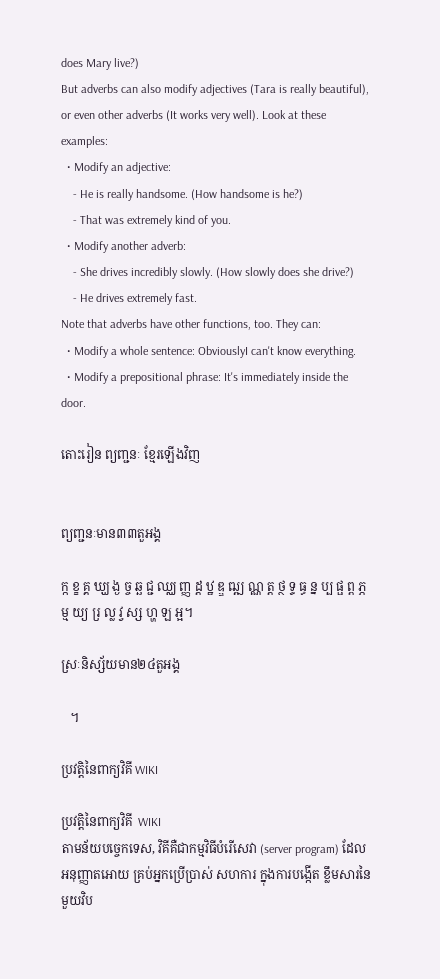does Mary live?)
But adverbs can also modify adjectives (Tara is really beautiful), or even other adverbs (It works very well). Look at these examples:
  • Modify an adjective:
    - He is really handsome. (How handsome is he?)
    - That was extremely kind of you.
  • Modify another adverb:
    - She drives incredibly slowly. (How slowly does she drive?)
    - He drives extremely fast.
Note that adverbs have other functions, too. They can:
  • Modify a whole sentence: ObviouslyI can't know everything.
  • Modify a prepositional phrase: It's immediately inside the door.

តោះរៀន ព្យញ្ជនៈ ខ្មែរឡើងវិញ


ព្យញ្ជនៈមាន៣៣តួអង្គ

ក្ក ខ្ខ គ្គ ឃ្ឃ ង្ង ច្ច ឆ្ឆ ជ្ជ ឈ្ឈ ញ្ញ ដ្ត ឋ្ឋ ឌ្ឌ ឍ្ឍ ណ្ណ ត្ត ថ្ថ ទ្ទ ធ្ធ ន្ន ប្ប ផ្ផ ព្ព ភ្ភ ម្ម យ្យ រ្រ ល្ល វ្វ ស្ស ហ្ហ ឡ អ្អ។

ស្រៈនិស្ស័យមាន២៤តួអង្គ

   ។

ប្រវត្តិនៃពាក្យវិគី WIKI

ប្រវត្តិនៃពាក្យវិគី  WIKI
តាមន័យបច្ចេកទេស, វិគីគឺជាកម្មវិធីបំរើសេវា (server program) ដែលអនុញ្ញាតអោយ គ្រប់អ្នកប្រើប្រាស់ សហការ ក្នុងការបង្កើត ខ្លឹមសារនៃមួយវិប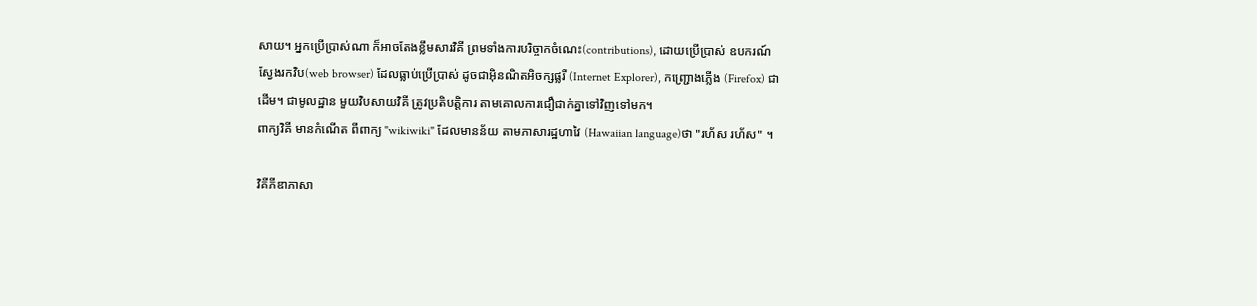សាយ។ អ្នកប្រើប្រាស់ណា ក៏អាចតែងខ្លឹមសារវិគី ព្រមទាំងការបរិច្ចាកចំណេះ(contributions), ដោយប្រើប្រាស់ ឧបករណ៍ស្វែងរកវិប(web browser) ដែលធ្លាប់ប្រើប្រាស់ ដូចជាអ៊ិនណិតអិចក្សផ្លរឺ (Internet Explorer), កញ្ជ្រោងភ្លើង (Firefox) ជាដើម។ ជាមូលដ្ឋាន មួយវិបសាយវិគី ត្រូវប្រតិបត្តិការ តាមគោលការជឿជាក់គ្នាទៅវិញទៅមក។
ពាក្យវិគី មានកំណើត ពីពាក្យ "wikiwiki" ដែលមានន័យ តាមភាសារដ្ឋហាវៃ (Hawaiian language)ថា "រហ័ស រហ័ស" ។

វិគីភីឌាភាសា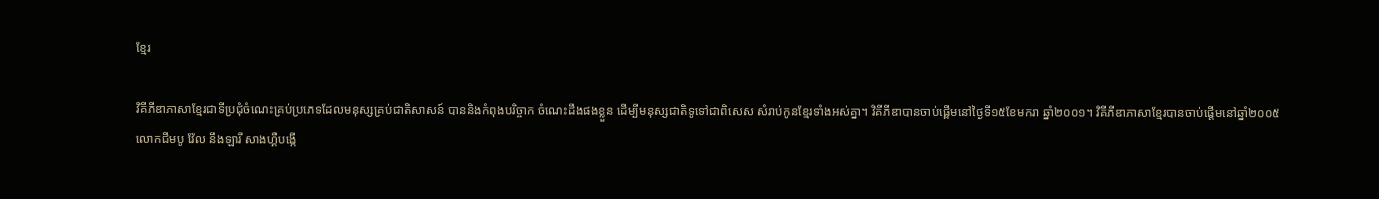ខ្មែរ

វិគីភីឌាភាសាខ្មែរជាទីប្រជុំចំណេះគ្រប់ប្រភេទដែលមនុស្សគ្រប់ជាតិសាសន៍ បាននិងកំពុងបរិច្ចាក ចំណេះដឹងផងខ្លួន ដើម្បីមនុស្សជាតិទូទៅជាពិសេស សំរាប់កូនខ្មែរទាំងអស់គ្នា។ វិគីភីឌាបានចាប់ផ្ពើមនៅថ្ងៃទី១៥ខែមករា ឆ្នាំ២០០១។ វិគីភីឌាភាសាខ្មែរបានចាប់ផេី្ដមនៅឆ្នាំ២០០៥
លោកជីមបូ វ៉ែល នឹងឡារី សាងហ្គឺបង្កើ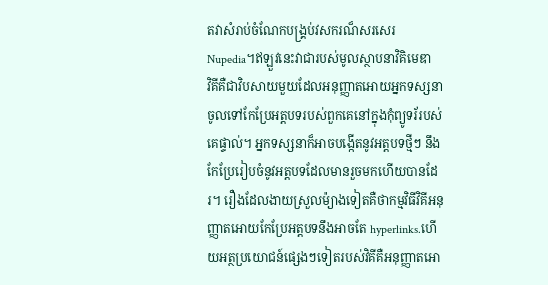តវាសំរាប់ចំណែកបង្គ្រប់វសករណ៏សរសេរ Nupedia។ឥឡួវនេះវាជារបស់មូលស្ថាបនាវិគិមេឌា
វិគីគឺជាវិបសាយមួយដែលអនុញ្ញាតអោយអ្នកទស្សនាចូលទៅកែប្រែអត្តបទរបស់ពួកគេនៅក្នុងកុំព្យូទរ័របស់គេផ្ទាល់។ អ្នកទស្សនាក៏អាចបង្កើតនូវអត្តបទថ្មីៗ នឹងកែប្រែរៀបចំនូវអត្តបទដែលមានរួចមកហើយបានដែរ។ រឿងដែលងាយស្រួលម៉្យាងទៀតគឺថាកម្មវិធីវិគីអនុញ្ញាតអោយកែប្រែអត្តបទនឹងអាចតែ hyperlinks.ហើយអត្ថប្រយោជន៍ផ្សេងៗទៀតរបស់វិគីគឺអនុញ្ញាតអោ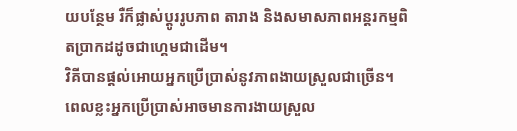យបន្ថែម រឺក៏ផ្លាស់ប្តូររូបភាព តារាង និងសមាសភាពអន្តរកម្មពិតប្រាកដដូចជាហ្គេមជាដើម។
វិគីបានផ្តល់អោយអ្នកប្រើប្រាស់នូវភាពងាយស្រួលជាច្រើន។ ពេលខ្លះអ្នកប្រើប្រាស់អាចមានការងាយស្រួល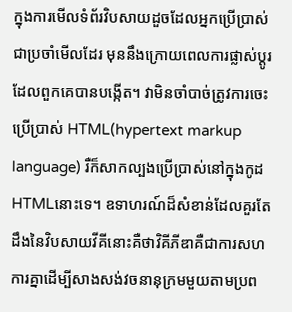ក្នុងការមើលទំព័រវិបសាយដួចដែលអ្នកប្រើប្រាស់ជាប្រចាំមើលដែរ មុននឹងក្រោយពេលការផ្លាស់ប្តូរដែលពួកគេបានបង្កើត។ វាមិនចាំបាច់ត្រូវការចេះប្រើប្រាស់ HTML(hypertext markup language) រឺក៏សាកល្បងប្រើប្រាស់នៅក្នុងកូដ HTMLនោះទេ។ ឧទាហរណ៍ដ៏សំខាន់ដែលគួរតែដឹងនៃវិបសាយវីគីនោះគឺថាវិគីភីឌាគឺជាការសហការគ្នាដើម្បីសាងសង់វចនានុក្រមមួយតាមប្រព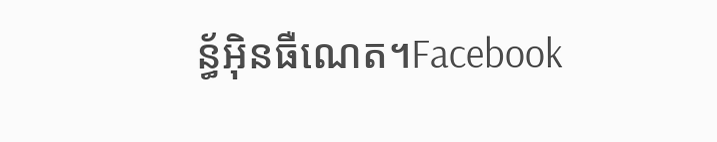ន្ធ័អ៊ិនធឺណេត។Facebook